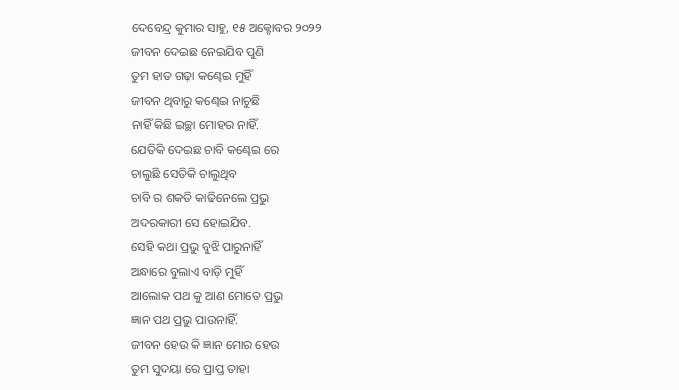ଦେବେନ୍ଦ୍ର କୁମାର ସାହୁ, ୧୫ ଅକ୍ଟୋବର ୨୦୨୨
ଜୀବନ ଦେଇଛ ନେଇଯିବ ପୁଣି
ତୁମ ହାତ ଗଢ଼ା କଣ୍ଢେଇ ମୁହିଁ
ଜୀବନ ଥିବାରୁ କଣ୍ଢେଇ ନାଚୁଛି
ନାହିଁ କିଛି ଇଚ୍ଛା ମୋହର ନାହିଁ.
ଯେତିକି ଦେଇଛ ଚାବି କଣ୍ଢେଇ ରେ
ଚାଲୁଛି ସେତିକି ଚାଲୁଥିବ
ଚାବି ର ଶକତି କାଢିନେଲେ ପ୍ରଭୁ
ଅଦରକାରୀ ସେ ହୋଇଯିବ.
ସେହି କଥା ପ୍ରଭୁ ବୁଝି ପାରୁନାହିଁ
ଅନ୍ଧାରେ ବୁଲାଏ ବାଡ଼ି ମୁହିଁ
ଆଲୋକ ପଥ କୁ ଆଣ ମୋତେ ପ୍ରଭୁ
ଜ୍ଞାନ ପଥ ପ୍ରଭୁ ପାଉନାହିଁ.
ଜୀବନ ହେଉ କି ଜ୍ଞାନ ମୋର ହେଉ
ତୁମ ସୁଦୟା ରେ ପ୍ରାପ୍ତ ତାହା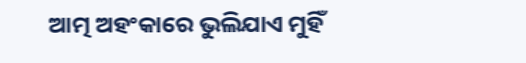ଆତ୍ମ ଅହଂକାରେ ଭୁଲିଯାଏ ମୁହିଁ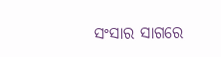ସଂସାର ସାଗରେ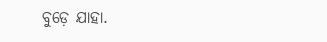ବୁଡ଼େ ଯାହା.